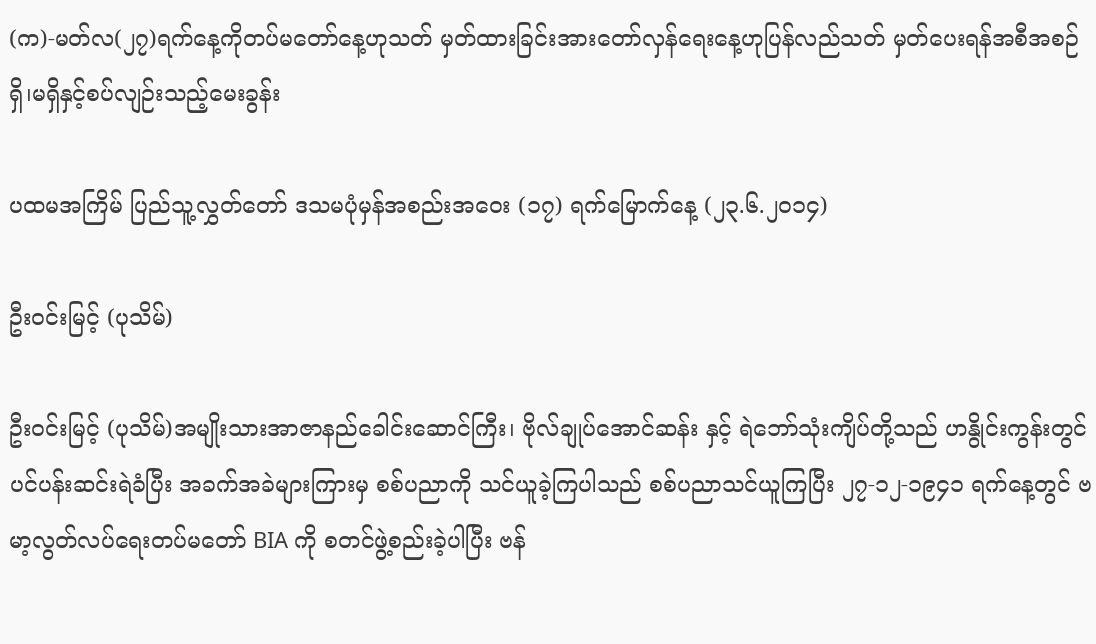(က)-မတ်လ(၂၇)ရက်နေ့ကိုတပ်မတော်နေ့ဟုသတ် မှတ်ထားခြင်းအားတော်လှန်ရေးနေ့ဟုပြန်လည်သတ် မှတ်ပေးရန်အစီအစဉ်ရှိ၊မရှိနှင့်စပ်လျဉ်းသည့်မေးခွန်း

ပထမအကြိမ် ပြည်သူ့လွှတ်တော် ဒသမပုံမှန်အစည်းအဝေး (၁၇) ရက်မြောက်နေ့ (၂၃.၆.၂၀၁၄)

ဦးဝင်းမြင့် (ပုသိမ်)

ဦးဝင်းမြင့် (ပုသိမ်)အမျိုးသားအာဇာနည်ခေါင်းဆောင်ကြီး၊ ဗိုလ်ချုပ်အောင်ဆန်း နှင့် ရဲဘော်သုံးကျိပ်တို့သည် ဟနွိုင်းကွန်းတွင် ပင်ပန်းဆင်းရဲခံပြီး အခက်အခဲများကြားမှ စစ်ပညာကို သင်ယူခဲ့ကြပါသည် စစ်ပညာသင်ယူကြပြီး ၂၇-၁၂-၁၉၄၁ ရက်နေ့တွင် ဗမာ့လွတ်လပ်ရေးတပ်မတော် BIA ကို စတင်ဖွဲ့စည်းခဲ့ပါပြီး ဗန်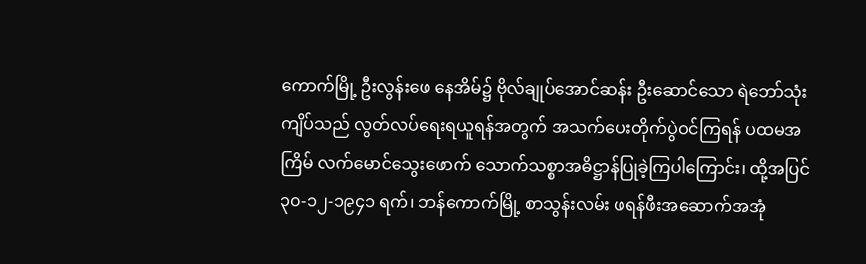ကောက်မြို့ ဦးလွန်းဖေ နေအိမ်၌ ဗိုလ်ချုပ်အောင်ဆန်း ဦးဆောင်သော ရဲဘော်သုံးကျိပ်သည် လွတ်လပ်ရေးရယူရန်အတွက် အသက်ပေးတိုက်ပွဲဝင်ကြရန် ပထမအကြိမ် လက်မောင်သွေးဖောက် သောက်သစ္စာအဓိဋ္ဌာန်ပြုခဲ့ကြပါကြောင်း၊ ထို့အပြင် ၃၀-၁၂-၁၉၄၁ ရက်၊ ဘန်ကောက်မြို့ စာသွန်းလမ်း ဖရန်ဖီးအဆောက်အအုံ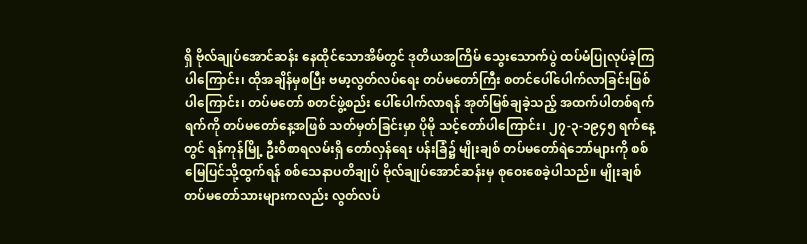ရှိ ဗိုလ်ချုပ်အောင်ဆန်း နေထိုင်သောအိမ်တွင် ဒုတိယအကြိမ် သွေးသောက်ပွဲ ထပ်မံပြုလုပ်ခဲ့ကြပါကြောင်း၊ ထိုအချိန်မှစပြီး ဗမာ့လွတ်လပ်ရေး တပ်မတော်ကြီး စတင်ပေါ်ပေါက်လာခြင်းဖြစ်ပါကြောင်း၊ တပ်မတော် စတင်ဖွဲ့စည်း ပေါ်ပေါက်လာရန် အုတ်မြစ်ချခဲ့သည့် အထက်ပါတစ်ရက်ရက်ကို တပ်မတော်နေ့အဖြစ် သတ်မှတ်ခြင်းမှာ ပိုမို သင့်တော်ပါကြောင်း၊ ၂၇-၃-၁၉၄၅ ရက်နေ့တွင် ရန်ကုန်မြို့ ဦးဝိစာရလမ်းရှိ တော်လှန်ရေး ပန်းခြံ၌ မျိုးချစ် တပ်မတော်ရဲဘော်များကို စစ်မြေပြင်သို့ထွက်ရန် စစ်သေနာပတိချုပ် ဗိုလ်ချုပ်အောင်ဆန်းမှ စုဝေးစေခဲ့ပါသည်။ မျိုးချစ်တပ်မတော်သားများကလည်း လွတ်လပ်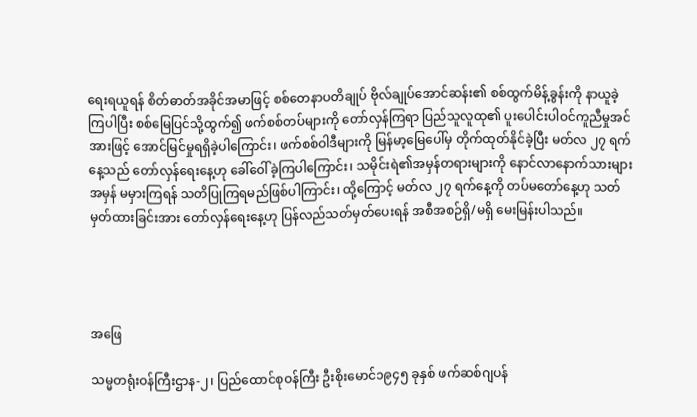ရေးရယူရန် စိတ်ဓာတ်အခိုင်အမာဖြင့် စစ်တေနာပတိချုပ် ဗိုလ်ချုပ်အောင်ဆန်း၏ စစ်ထွက်မိန့်ခွန်းကို နာယူခဲ့ကြပါပြီး စစ်မြေပြင်သို့ထွက်၍ ဖက်စစ်တပ်များကို တော်လှန်ကြရာ ပြည်သူလူထု၏ ပူးပေါင်းပါဝင်ကူညီမှုအင်အားဖြင့် အောင်မြင်မှုရရှိခဲ့ပါကြောင်း၊ ဖက်စစ်ဝါဒီများကို မြန်မာ့မြေပေါ်မှ တိုက်ထုတ်နိုင်ခဲ့ပြီး မတ်လ ၂၇ ရက်နေ့သည် တော်လှန်ရေးနေ့ဟု ခေါ်ဝေါ်ခဲ့ကြပါကြောင်း၊ သမိုင်းရဲ၏အမှန်တရားများကို နောင်လာနောက်သားများ အမှန် မမှားကြရန် သတိပြုကြရမည်ဖြစ်ပါကြာင်း၊ ထို့ကြောင့် မတ်လ ၂၇ ရက်နေ့ကို တပ်မတော်နေ့ဟု သတ်မှတ်ထားခြင်းအား တော်လှန်ရေးနေ့ဟု ပြန်လည်သတ်မှတ်ပေးရန် အစီအစဉ်ရှိ/မရှိ မေးမြန်းပါသည်။




အဖြေ

သမ္မတရုံးဝန်ကြီးဌာန-၂၊ ပြည်ထောင်စုဝန်ကြီး ဦးစိုးမောင်၁၉၄၅ ခုနှစ် ဖက်ဆစ်ဂျပန်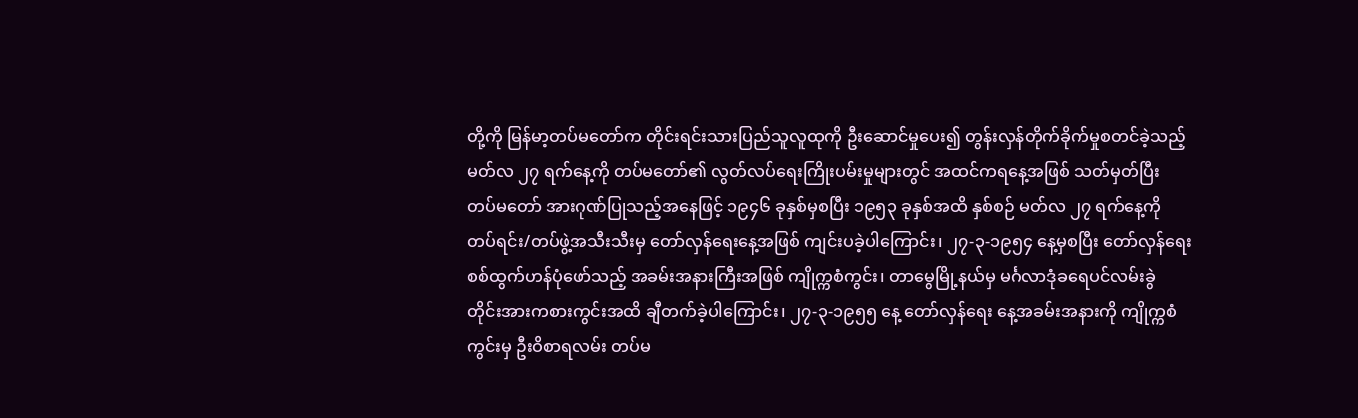တို့ကို မြန်မာ့တပ်မတော်က တိုင်းရင်းသားပြည်သူလူထုကို ဦးဆောင်မှုပေး၍ တွန်းလှန်တိုက်ခိုက်မှုစတင်ခဲ့သည့် မတ်လ ၂၇ ရက်နေ့ကို တပ်မတော်၏ လွတ်လပ်ရေးကြိုးပမ်းမှုများတွင် အထင်ကရနေ့အဖြစ် သတ်မှတ်ပြီး တပ်မတော် အားဂုဏ်ပြုသည့်အနေဖြင့် ၁၉၄၆ ခုနှစ်မှစပြီး ၁၉၅၃ ခုနှစ်အထိ နှစ်စဉ် မတ်လ ၂၇ ရက်နေ့ကို တပ်ရင်း/တပ်ဖွဲ့အသီးသီးမှ တော်လှန်ရေးနေ့အဖြစ် ကျင်းပခဲ့ပါကြောင်း၊ ၂၇-၃-၁၉၅၄ နေ့မှစပြီး တော်လှန်ရေး စစ်ထွက်ဟန်ပုံဖော်သည့် အခမ်းအနားကြီးအဖြစ် ကျိုက္ကစံကွင်း၊ တာမွေမြို့နယ်မှ မင်္ဂလာဒုံခရေပင်လမ်းခွဲ တိုင်းအားကစားကွင်းအထိ ချီတက်ခဲ့ပါကြောင်း၊ ၂၇-၃-၁၉၅၅ နေ့ တော်လှန်ရေး နေ့အခမ်းအနားကို ကျိုက္ကစံကွင်းမှ ဦးဝိစာရလမ်း တပ်မ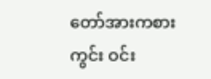တော်အားကစားကွင်း ဝင်း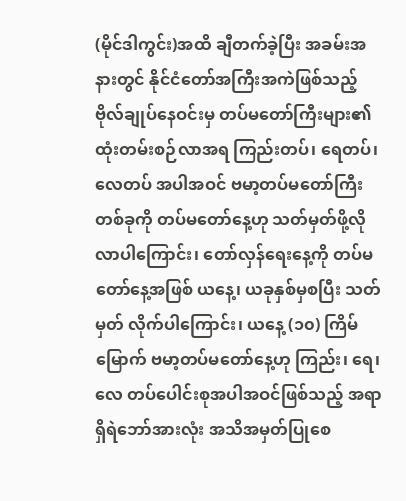(မိုင်ဒါကွင်း)အထိ ချီတက်ခဲ့ပြီး အခမ်းအနားတွင် နိုင်ငံတော်အကြီးအကဲဖြစ်သည့် ဗိုလ်ချုပ်နေဝင်းမှ တပ်မတော်ကြီးများ၏ ထုံးတမ်းစဉ်လာအရ ကြည်းတပ်၊ ရေတပ်၊ လေတပ် အပါအဝင် ဗမာ့တပ်မတော်ကြီး တစ်ခုကို တပ်မတော်နေ့ဟု သတ်မှတ်ဖို့လိုလာပါကြောင်း၊ တော်လှန်ရေးနေ့ကို တပ်မတော်နေ့အဖြစ် ယနေ့၊ ယခုနှစ်မှစပြီး သတ်မှတ် လိုက်ပါကြောင်း၊ ယနေ့ (၁၀) ကြိမ်မြောက် ဗမာ့တပ်မတော်နေ့ဟု ကြည်း၊ ရေ၊ လေ တပ်ပေါင်းစုအပါအဝင်ဖြစ်သည့် အရာရှိရဲဘော်အားလုံး အသိအမှတ်ပြုစေ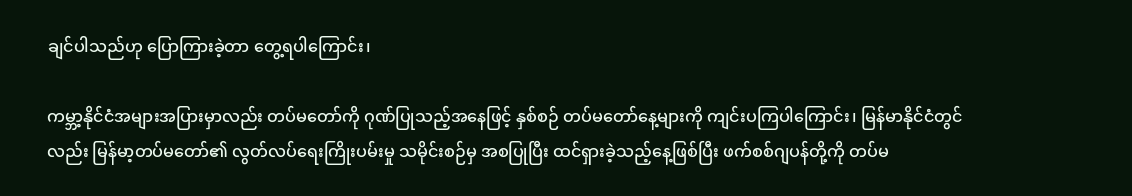ချင်ပါသည်ဟု ပြောကြားခဲ့တာ တွေ့ရပါကြောင်း၊

ကမ္ဘာ့နိုင်ငံအများအပြားမှာလည်း တပ်မတော်ကို ဂုဏ်ပြုသည့်အနေဖြင့် နှစ်စဉ် တပ်မတော်နေ့များကို ကျင်းပကြပါကြောင်း၊ မြန်မာနိုင်ငံတွင်လည်း မြန်မာ့တပ်မတော်၏ လွတ်လပ်ရေးကြိုးပမ်းမှု သမိုင်းစဉ်မှ အစပြုပြီး ထင်ရှားခဲ့သည့်နေ့ဖြစ်ပြီး ဖက်စစ်ဂျပန်တို့ကို တပ်မ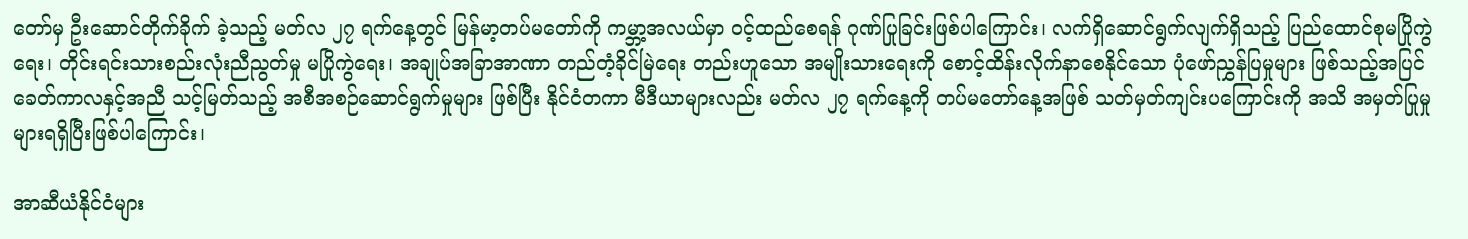တော်မှ ဦးဆောင်တိုက်ခိုက် ခဲ့သည့် မတ်လ ၂၇ ရက်နေ့တွင် မြန်မာ့တပ်မတော်ကို ကမ္ဘာ့အလယ်မှာ ဝင့်ထည်စေရန် ဂုဏ်ပြုခြင်းဖြစ်ပါကြောင်း၊ လက်ရှိဆောင်ရွက်လျက်ရှိသည့် ပြည်ထောင်စုမပြိုကွဲရေး၊ တိုင်းရင်းသားစည်းလုံးညီညွတ်မှု မပြိုကွဲရေး၊ အချုပ်အခြာအာဏာ တည်တံ့ခိုင်မြဲရေး တည်းဟူသော အမျိုးသားရေးကို စောင့်ထိန်းလိုက်နာစေနိုင်သော ပုံဖော်ညွှန်ပြမှုများ ဖြစ်သည့်အပြင် ခေတ်ကာလနှင့်အညီ သင့်မြတ်သည့် အစီအစဉ်ဆောင်ရွက်မှုများ ဖြစ်ပြီး နိုင်ငံတကာ မီဒီယာများလည်း မတ်လ ၂၇ ရက်နေ့ကို တပ်မတော်နေ့အဖြစ် သတ်မှတ်ကျင်းပကြောင်းကို အသိ အမှတ်ပြုမှုများရရှိပြီးဖြစ်ပါကြောင်း၊

အာဆီယံနိုင်ငံများ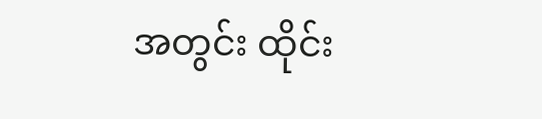အတွင်း ထိုင်း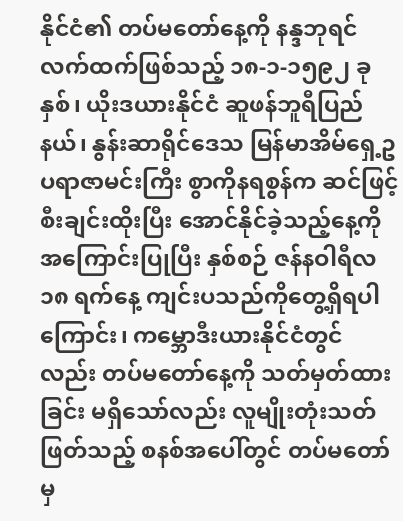နိုင်ငံ၏ တပ်မတော်နေ့ကို နန္ဒဘုရင်လက်ထက်ဖြစ်သည့် ၁၈-၁-၁၅၉၂ ခုနှစ်၊ ယိုးဒယားနိုင်ငံ ဆူဖန်ဘူရီပြည်နယ်၊ နွန်းဆာရိုင်ဒေသ မြန်မာအိမ်ရှေ့ဥပရာဇာမင်းကြီး စွာကိုနရစွန်က ဆင်ဖြင့်စီးချင်းထိုးပြီး အောင်နိုင်ခဲ့သည့်နေ့ကို အကြောင်းပြုပြီး နှစ်စဉ် ဇန်နဝါရီလ ၁၈ ရက်နေ့ ကျင်းပသည်ကိုတွေ့ရှိရပါကြောင်း၊ ကမ္ဘောဒီးယားနိုင်ငံတွင်လည်း တပ်မတော်နေ့ကို သတ်မှတ်ထားခြင်း မရှိသော်လည်း လူမျိုးတုံးသတ်ဖြတ်သည့် စနစ်အပေါ်တွင် တပ်မတော်မှ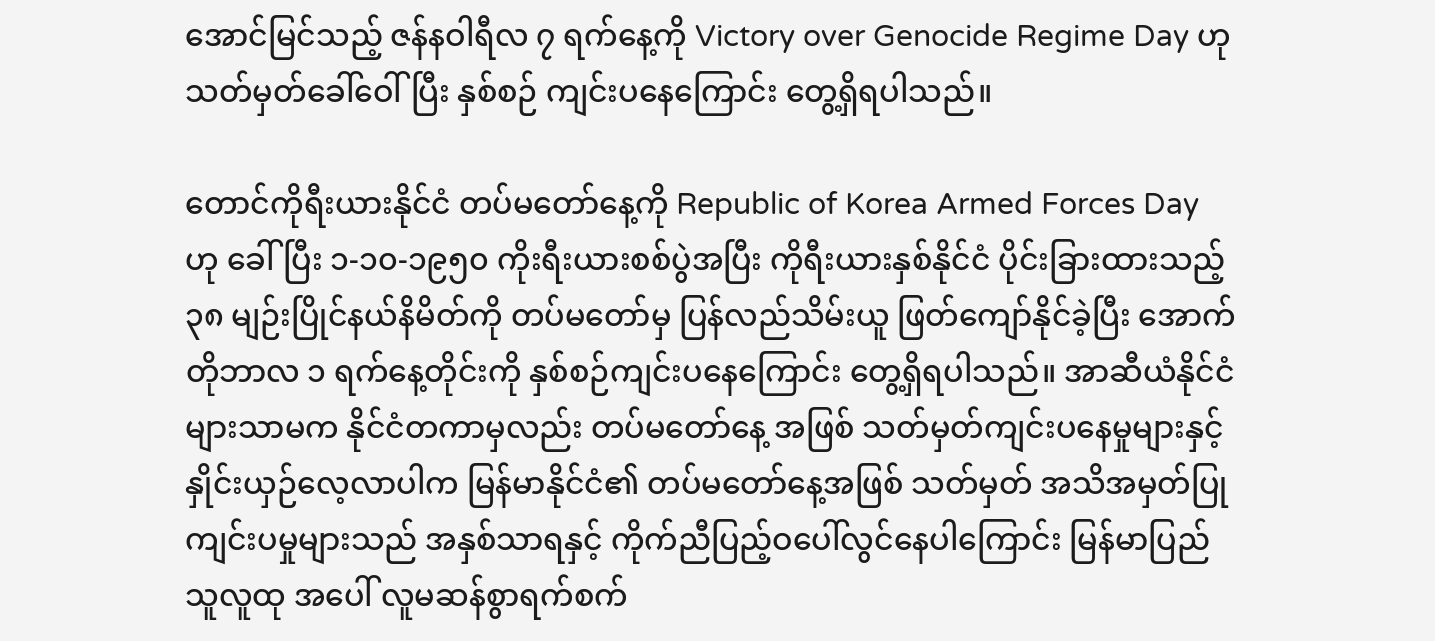အောင်မြင်သည့် ဇန်နဝါရီလ ၇ ရက်နေ့ကို Victory over Genocide Regime Day ဟု သတ်မှတ်ခေါ်ဝေါ်ပြီး နှစ်စဉ် ကျင်းပနေကြောင်း တွေ့ရှိရပါသည်။

တောင်ကိုရီးယားနိုင်ငံ တပ်မတော်နေ့ကို Republic of Korea Armed Forces Day ဟု ခေါ်ပြီး ၁-၁၀-၁၉၅၀ ကိုးရီးယားစစ်ပွဲအပြီး ကိုရီးယားနှစ်နိုင်ငံ ပိုင်းခြားထားသည့် ၃၈ မျဉ်းပြိုင်နယ်နိမိတ်ကို တပ်မတော်မှ ပြန်လည်သိမ်းယူ ဖြတ်ကျော်နိုင်ခဲ့ပြီး အောက်တိုဘာလ ၁ ရက်နေ့တိုင်းကို နှစ်စဉ်ကျင်းပနေကြောင်း တွေ့ရှိရပါသည်။ အာဆီယံနိုင်ငံများသာမက နိုင်ငံတကာမှလည်း တပ်မတော်နေ့ အဖြစ် သတ်မှတ်ကျင်းပနေမှုများနှင့် နှိုင်းယှဉ်လေ့လာပါက မြန်မာနိုင်ငံ၏ တပ်မတော်နေ့အဖြစ် သတ်မှတ် အသိအမှတ်ပြုကျင်းပမှုများသည် အနှစ်သာရနှင့် ကိုက်ညီပြည့်ဝပေါ်လွင်နေပါကြောင်း မြန်မာပြည်သူလူထု အပေါ် လူမဆန်စွာရက်စက်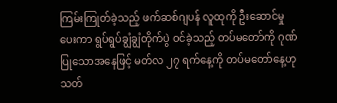ကြမ်းကြုတ်ခဲ့သည့် ဖက်ဆစ်ဂျပန် လူထုကို ဦးဆောင်မှုပေးကာ ရွပ်ရွပ်ချွံချွံတိုက်ပွဲ ဝင်ခဲ့သည့် တပ်မတော်ကို ဂုဏ်ပြုသောအနေဖြင့် မတ်လ ၂၇ ရက်နေ့ကို တပ်မတော်နေ့ဟု သတ်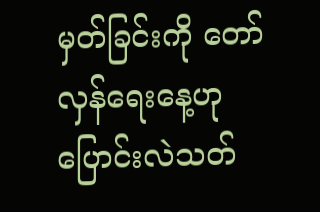မှတ်ခြင်းကို တော်လှန်ရေးနေ့ဟု ပြောင်းလဲသတ်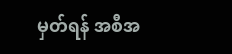မှတ်ရန် အစီအ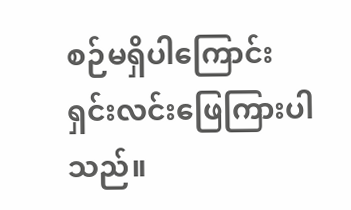စဉ်မရှိပါကြောင်း ရှင်းလင်းဖြေကြားပါသည်။